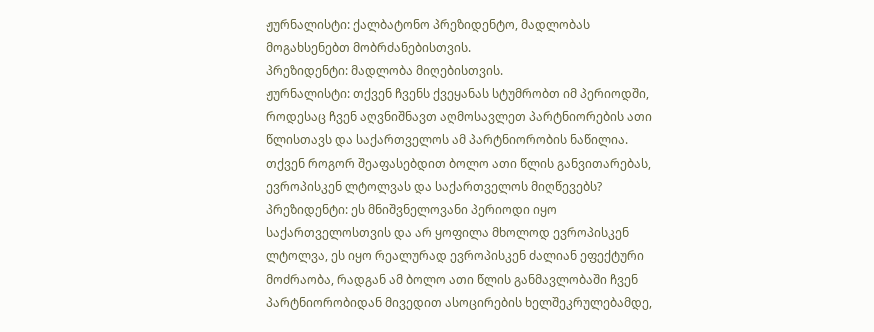ჟურნალისტი: ქალბატონო პრეზიდენტო, მადლობას მოგახსენებთ მობრძანებისთვის.
პრეზიდენტი: მადლობა მიღებისთვის.
ჟურნალისტი: თქვენ ჩვენს ქვეყანას სტუმრობთ იმ პერიოდში, როდესაც ჩვენ აღვნიშნავთ აღმოსავლეთ პარტნიორების ათი წლისთავს და საქართველოს ამ პარტნიორობის ნაწილია. თქვენ როგორ შეაფასებდით ბოლო ათი წლის განვითარებას, ევროპისკენ ლტოლვას და საქართველოს მიღწევებს?
პრეზიდენტი: ეს მნიშვნელოვანი პერიოდი იყო საქართველოსთვის და არ ყოფილა მხოლოდ ევროპისკენ ლტოლვა, ეს იყო რეალურად ევროპისკენ ძალიან ეფექტური მოძრაობა, რადგან ამ ბოლო ათი წლის განმავლობაში ჩვენ პარტნიორობიდან მივედით ასოცირების ხელშეკრულებამდე,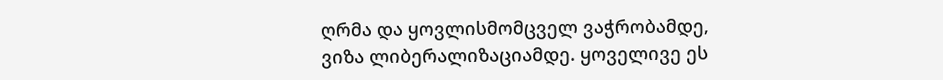ღრმა და ყოვლისმომცველ ვაჭრობამდე, ვიზა ლიბერალიზაციამდე. ყოველივე ეს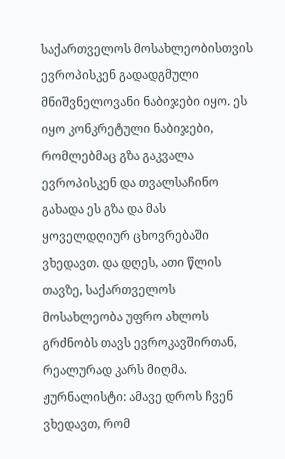საქართველოს მოსახლეობისთვის ევროპისკენ გადადგმული მნიშვნელოვანი ნაბიჯები იყო. ეს იყო კონკრეტული ნაბიჯები, რომლებმაც გზა გაკვალა ევროპისკენ და თვალსაჩინო გახადა ეს გზა და მას ყოველდღიურ ცხოვრებაში ვხედავთ. და დღეს, ათი წლის თავზე, საქართველოს მოსახლეობა უფრო ახლოს გრძნობს თავს ევროკავშირთან, რეალურად კარს მიღმა.
ჟურნალისტი: ამავე დროს ჩვენ ვხედავთ, რომ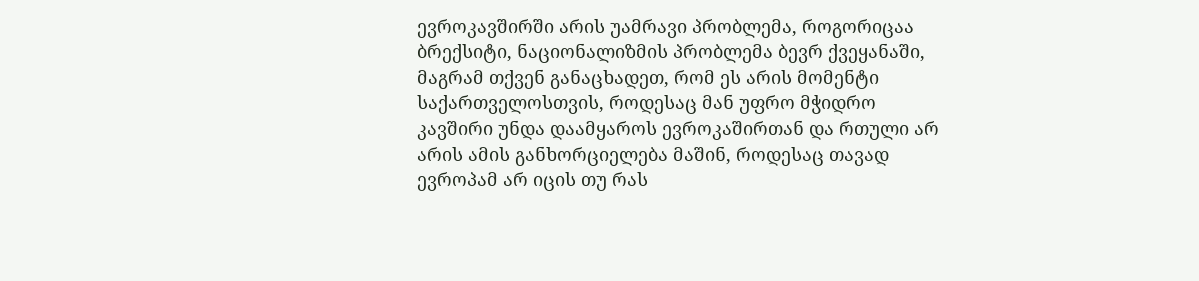ევროკავშირში არის უამრავი პრობლემა, როგორიცაა ბრექსიტი, ნაციონალიზმის პრობლემა ბევრ ქვეყანაში, მაგრამ თქვენ განაცხადეთ, რომ ეს არის მომენტი საქართველოსთვის, როდესაც მან უფრო მჭიდრო კავშირი უნდა დაამყაროს ევროკაშირთან და რთული არ არის ამის განხორციელება მაშინ, როდესაც თავად ევროპამ არ იცის თუ რას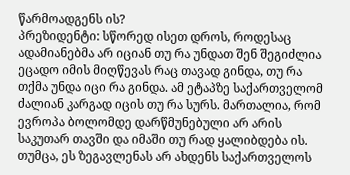წარმოადგენს ის?
პრეზიდენტი: სწორედ ისეთ დროს, როდესაც ადამიანებმა არ იციან თუ რა უნდათ შენ შეგიძლია ეცადო იმის მიღწევას რაც თავად გინდა, თუ რა თქმა უნდა იცი რა გინდა. ამ ეტაპზე საქართველომ ძალიან კარგად იცის თუ რა სურს. მართალია, რომ ევროპა ბოლომდე დარწმუნებული არ არის საკუთარ თავში და იმაში თუ რად ყალიბდება ის. თუმცა, ეს ზეგავლენას არ ახდენს საქართველოს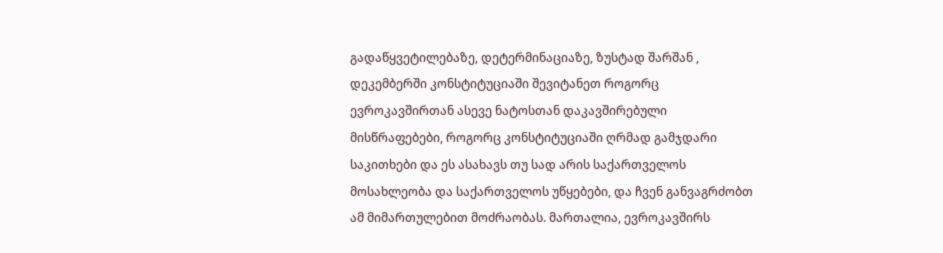გადაწყვეტილებაზე, დეტერმინაციაზე, ზუსტად შარშან , დეკემბერში კონსტიტუციაში შევიტანეთ როგორც ევროკავშირთან ასევე ნატოსთან დაკავშირებული მისწრაფებები, როგორც კონსტიტუციაში ღრმად გამჯდარი საკითხები და ეს ასახავს თუ სად არის საქართველოს მოსახლეობა და საქართველოს უწყებები, და ჩვენ განვაგრძობთ ამ მიმართულებით მოძრაობას. მართალია, ევროკავშირს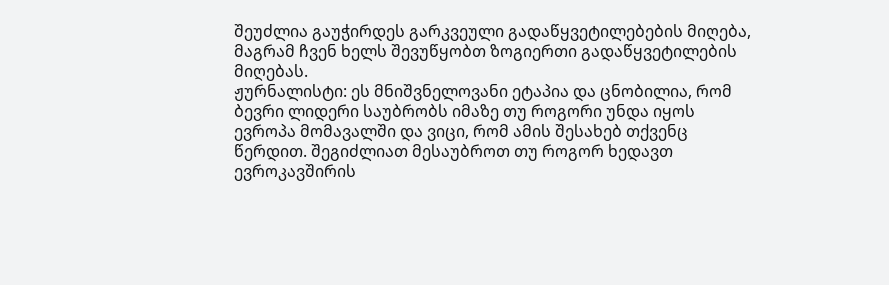შეუძლია გაუჭირდეს გარკვეული გადაწყვეტილებების მიღება, მაგრამ ჩვენ ხელს შევუწყობთ ზოგიერთი გადაწყვეტილების მიღებას.
ჟურნალისტი: ეს მნიშვნელოვანი ეტაპია და ცნობილია, რომ ბევრი ლიდერი საუბრობს იმაზე თუ როგორი უნდა იყოს ევროპა მომავალში და ვიცი, რომ ამის შესახებ თქვენც წერდით. შეგიძლიათ მესაუბროთ თუ როგორ ხედავთ ევროკავშირის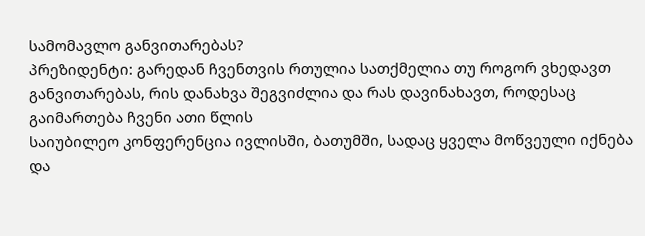სამომავლო განვითარებას?
პრეზიდენტი: გარედან ჩვენთვის რთულია სათქმელია თუ როგორ ვხედავთ განვითარებას, რის დანახვა შეგვიძლია და რას დავინახავთ, როდესაც გაიმართება ჩვენი ათი წლის
საიუბილეო კონფერენცია ივლისში, ბათუმში, სადაც ყველა მოწვეული იქნება და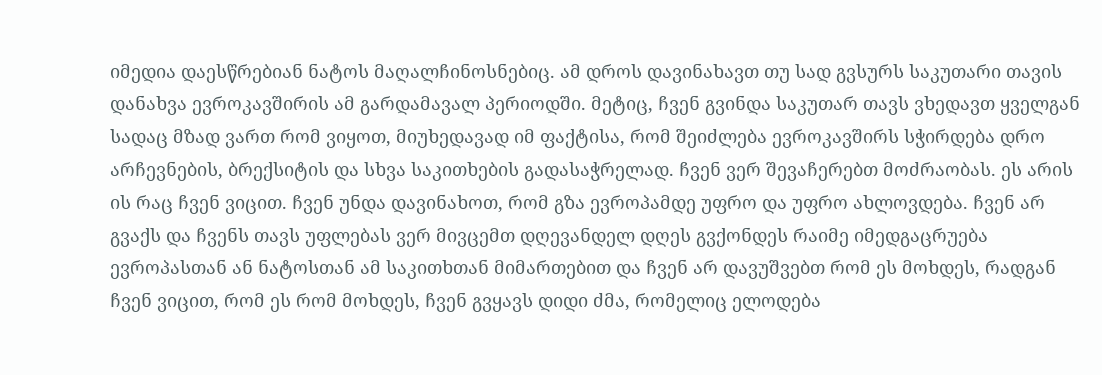იმედია დაესწრებიან ნატოს მაღალჩინოსნებიც. ამ დროს დავინახავთ თუ სად გვსურს საკუთარი თავის დანახვა ევროკავშირის ამ გარდამავალ პერიოდში. მეტიც, ჩვენ გვინდა საკუთარ თავს ვხედავთ ყველგან სადაც მზად ვართ რომ ვიყოთ, მიუხედავად იმ ფაქტისა, რომ შეიძლება ევროკავშირს სჭირდება დრო არჩევნების, ბრექსიტის და სხვა საკითხების გადასაჭრელად. ჩვენ ვერ შევაჩერებთ მოძრაობას. ეს არის ის რაც ჩვენ ვიცით. ჩვენ უნდა დავინახოთ, რომ გზა ევროპამდე უფრო და უფრო ახლოვდება. ჩვენ არ გვაქს და ჩვენს თავს უფლებას ვერ მივცემთ დღევანდელ დღეს გვქონდეს რაიმე იმედგაცრუება ევროპასთან ან ნატოსთან ამ საკითხთან მიმართებით და ჩვენ არ დავუშვებთ რომ ეს მოხდეს, რადგან ჩვენ ვიცით, რომ ეს რომ მოხდეს, ჩვენ გვყავს დიდი ძმა, რომელიც ელოდება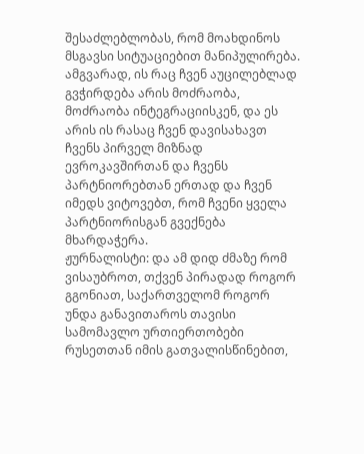შესაძლებლობას, რომ მოახდინოს მსგავსი სიტუაციებით მანიპულირება. ამგვარად, ის რაც ჩვენ აუცილებლად გვჭირდება არის მოძრაობა, მოძრაობა ინტეგრაციისკენ, და ეს არის ის რასაც ჩვენ დავისახავთ ჩვენს პირველ მიზნად ევროკავშირთან და ჩვენს პარტნიორებთან ერთად და ჩვენ იმედს ვიტოვებთ, რომ ჩვენი ყველა პარტნიორისგან გვექნება მხარდაჭერა.
ჟურნალისტი: და ამ დიდ ძმაზე რომ ვისაუბროთ, თქვენ პირადად როგორ გგონიათ, საქართველომ როგორ უნდა განავითაროს თავისი სამომავლო ურთიერთობები რუსეთთან იმის გათვალისწინებით,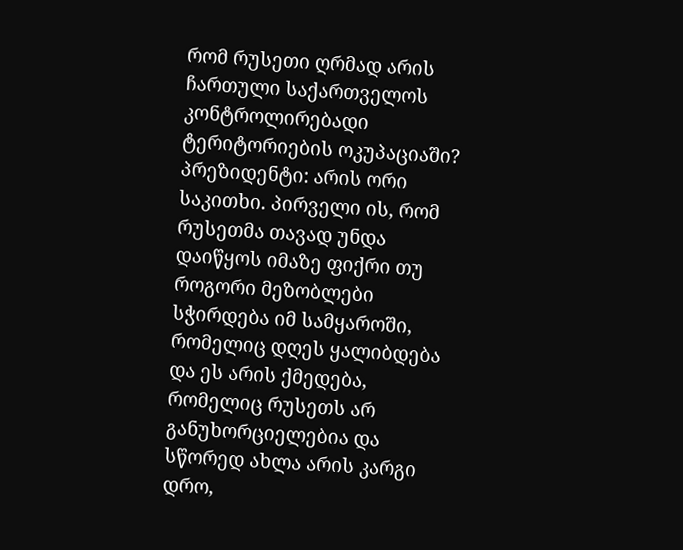რომ რუსეთი ღრმად არის ჩართული საქართველოს კონტროლირებადი ტერიტორიების ოკუპაციაში?
პრეზიდენტი: არის ორი საკითხი. პირველი ის, რომ რუსეთმა თავად უნდა დაიწყოს იმაზე ფიქრი თუ როგორი მეზობლები სჭირდება იმ სამყაროში, რომელიც დღეს ყალიბდება და ეს არის ქმედება, რომელიც რუსეთს არ განუხორციელებია და სწორედ ახლა არის კარგი დრო,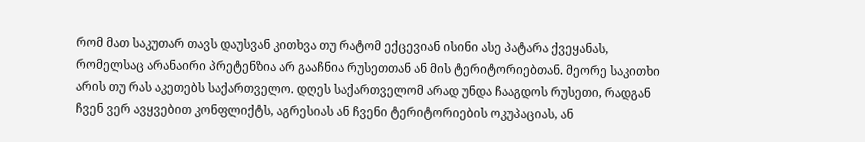რომ მათ საკუთარ თავს დაუსვან კითხვა თუ რატომ ექცევიან ისინი ასე პატარა ქვეყანას, რომელსაც არანაირი პრეტენზია არ გააჩნია რუსეთთან ან მის ტერიტორიებთან. მეორე საკითხი არის თუ რას აკეთებს საქართველო. დღეს საქართველომ არად უნდა ჩააგდოს რუსეთი, რადგან ჩვენ ვერ ავყვებით კონფლიქტს, აგრესიას ან ჩვენი ტერიტორიების ოკუპაციას, ან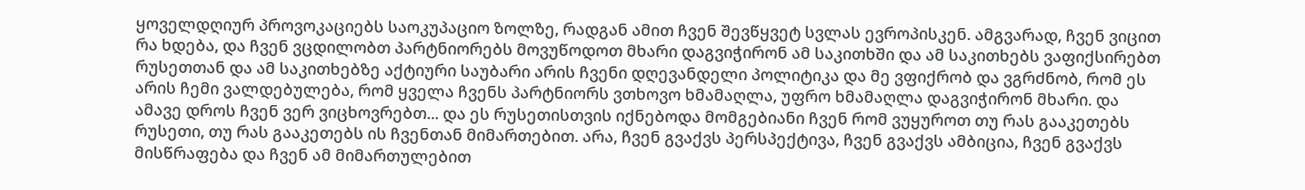ყოველდღიურ პროვოკაციებს საოკუპაციო ზოლზე, რადგან ამით ჩვენ შევწყვეტ სვლას ევროპისკენ. ამგვარად, ჩვენ ვიცით რა ხდება, და ჩვენ ვცდილობთ პარტნიორებს მოვუწოდოთ მხარი დაგვიჭირონ ამ საკითხში და ამ საკითხებს ვაფიქსირებთ რუსეთთან და ამ საკითხებზე აქტიური საუბარი არის ჩვენი დღევანდელი პოლიტიკა და მე ვფიქრობ და ვგრძნობ, რომ ეს არის ჩემი ვალდებულება, რომ ყველა ჩვენს პარტნიორს ვთხოვო ხმამაღლა, უფრო ხმამაღლა დაგვიჭირონ მხარი. და ამავე დროს ჩვენ ვერ ვიცხოვრებთ... და ეს რუსეთისთვის იქნებოდა მომგებიანი ჩვენ რომ ვუყუროთ თუ რას გააკეთებს რუსეთი, თუ რას გააკეთებს ის ჩვენთან მიმართებით. არა, ჩვენ გვაქვს პერსპექტივა, ჩვენ გვაქვს ამბიცია, ჩვენ გვაქვს მისწრაფება და ჩვენ ამ მიმართულებით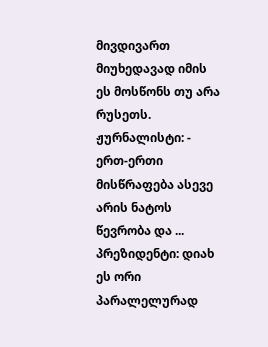მივდივართ მიუხედავად იმის ეს მოსწონს თუ არა რუსეთს.
ჟურნალისტი: - ერთ-ერთი მისწრაფება ასევე არის ნატოს წევრობა და ...
პრეზიდენტი: დიახ ეს ორი პარალელურად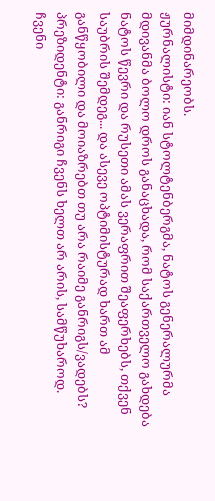მიმდინარეობს.
ჟურნალისტი: იან სტოლტენბერგმა, ნატოს გენერალურმა მდივანმა ბოლო დროს განაცხადა, რომ საქართველო გახდება ნატოს წევრი და რუსეთი ამას ვერაფრით შეაფერხებს, თქვენ საუბრის შემდეგ... და ასევე ოპტიმისტურად ხართ ამ განწყობილი და მოიაზრებთ თუ არა რაიმე განრიგს/ვადებს?
პრეზიდენტი: განრიგი ჩვენს ხელთ არ არის, სამწუხაროდ. ჩვენი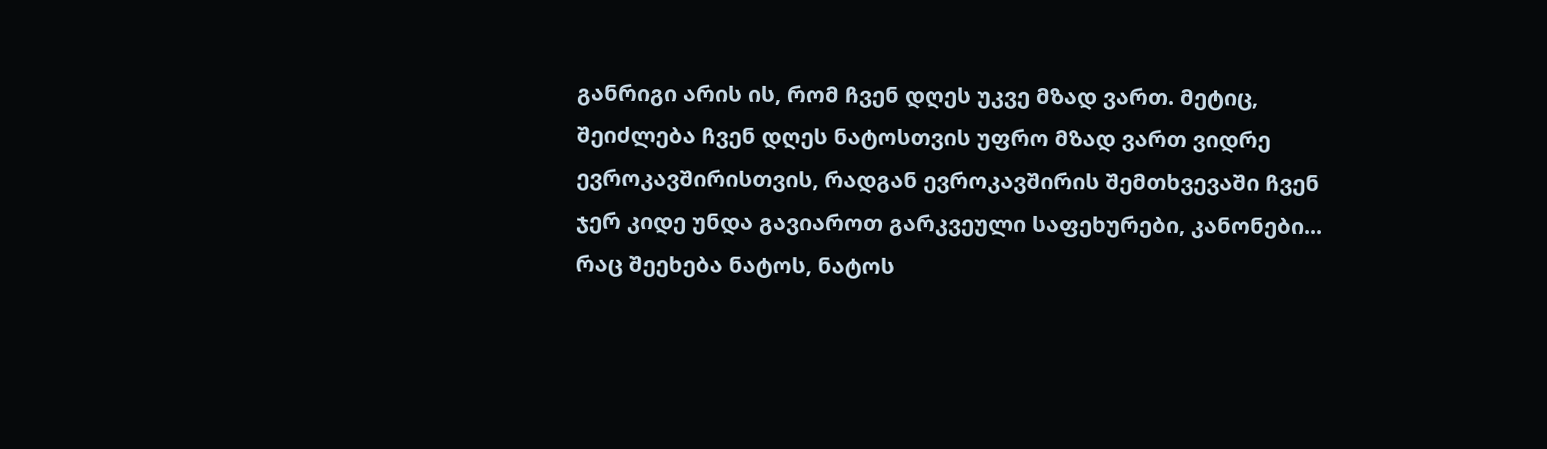განრიგი არის ის, რომ ჩვენ დღეს უკვე მზად ვართ. მეტიც, შეიძლება ჩვენ დღეს ნატოსთვის უფრო მზად ვართ ვიდრე ევროკავშირისთვის, რადგან ევროკავშირის შემთხვევაში ჩვენ ჯერ კიდე უნდა გავიაროთ გარკვეული საფეხურები, კანონები... რაც შეეხება ნატოს, ნატოს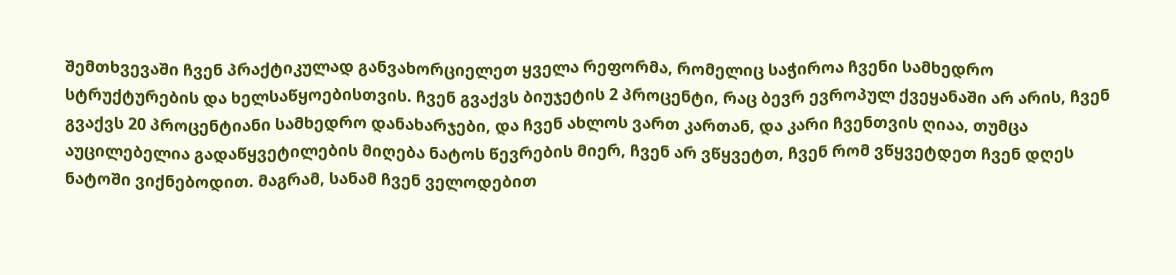შემთხვევაში ჩვენ პრაქტიკულად განვახორციელეთ ყველა რეფორმა, რომელიც საჭიროა ჩვენი სამხედრო სტრუქტურების და ხელსაწყოებისთვის. ჩვენ გვაქვს ბიუჯეტის 2 პროცენტი, რაც ბევრ ევროპულ ქვეყანაში არ არის, ჩვენ გვაქვს 20 პროცენტიანი სამხედრო დანახარჯები, და ჩვენ ახლოს ვართ კართან, და კარი ჩვენთვის ღიაა, თუმცა აუცილებელია გადაწყვეტილების მიღება ნატოს წევრების მიერ, ჩვენ არ ვწყვეტთ, ჩვენ რომ ვწყვეტდეთ ჩვენ დღეს ნატოში ვიქნებოდით. მაგრამ, სანამ ჩვენ ველოდებით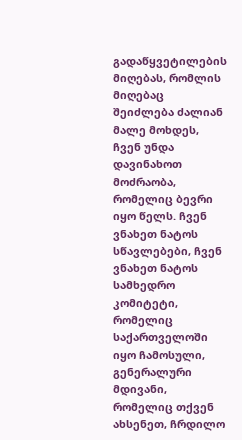გადაწყვეტილების მიღებას, რომლის მიღებაც შეიძლება ძალიან მალე მოხდეს, ჩვენ უნდა დავინახოთ მოძრაობა, რომელიც ბევრი იყო წელს. ჩვენ ვნახეთ ნატოს სწავლებები, ჩვენ ვნახეთ ნატოს სამხედრო კომიტეტი, რომელიც საქართველოში იყო ჩამოსული, გენერალური მდივანი, რომელიც თქვენ ახსენეთ, ჩრდილო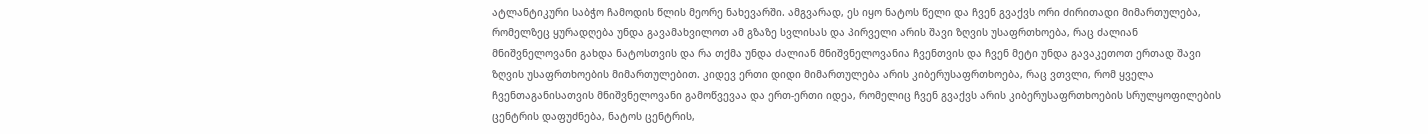ატლანტიკური საბჭო ჩამოდის წლის მეორე ნახევარში. ამგვარად, ეს იყო ნატოს წელი და ჩვენ გვაქვს ორი ძირითადი მიმართულება, რომელზეც ყურადღება უნდა გავამახვილოთ ამ გზაზე სვლისას და პირველი არის შავი ზღვის უსაფრთხოება, რაც ძალიან მნიშვნელოვანი გახდა ნატოსთვის და რა თქმა უნდა ძალიან მნიშვნელოვანია ჩვენთვის და ჩვენ მეტი უნდა გავაკეთოთ ერთად შავი ზღვის უსაფრთხოების მიმართულებით. კიდევ ერთი დიდი მიმართულება არის კიბერუსაფრთხოება, რაც ვთვლი, რომ ყველა ჩვენთაგანისათვის მნიშვნელოვანი გამოწვევაა და ერთ-ერთი იდეა, რომელიც ჩვენ გვაქვს არის კიბერუსაფრთხოების სრულყოფილების ცენტრის დაფუძნება, ნატოს ცენტრის,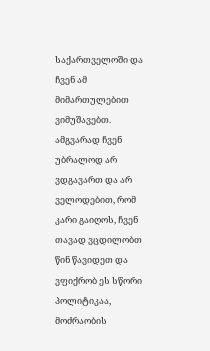საქართველოში და ჩვენ ამ მიმართულებით ვიმუშავებთ. ამგვარად ჩვენ უბრალოდ არ ვდგავართ და არ ველოდებით, რომ კარი გაიღოს, ჩვენ თავად ვცდილობთ წინ წავიდეთ და ვფიქრობ ეს სწორი პოლიტიკაა, მოძრაობის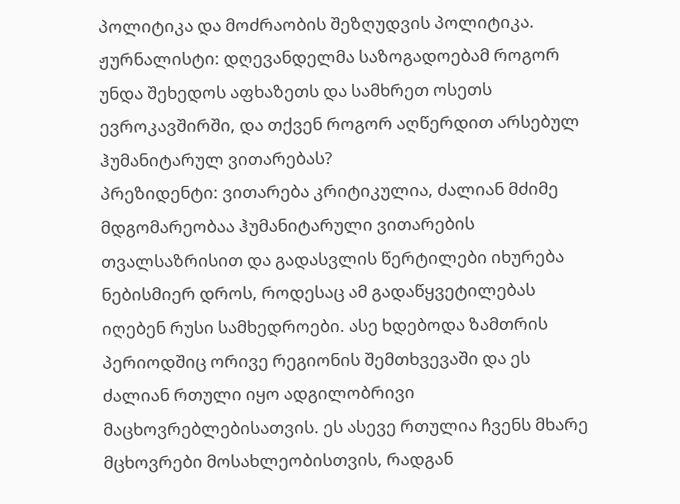პოლიტიკა და მოძრაობის შეზღუდვის პოლიტიკა.
ჟურნალისტი: დღევანდელმა საზოგადოებამ როგორ უნდა შეხედოს აფხაზეთს და სამხრეთ ოსეთს ევროკავშირში, და თქვენ როგორ აღწერდით არსებულ ჰუმანიტარულ ვითარებას?
პრეზიდენტი: ვითარება კრიტიკულია, ძალიან მძიმე მდგომარეობაა ჰუმანიტარული ვითარების თვალსაზრისით და გადასვლის წერტილები იხურება ნებისმიერ დროს, როდესაც ამ გადაწყვეტილებას იღებენ რუსი სამხედროები. ასე ხდებოდა ზამთრის პერიოდშიც ორივე რეგიონის შემთხვევაში და ეს ძალიან რთული იყო ადგილობრივი მაცხოვრებლებისათვის. ეს ასევე რთულია ჩვენს მხარე მცხოვრები მოსახლეობისთვის, რადგან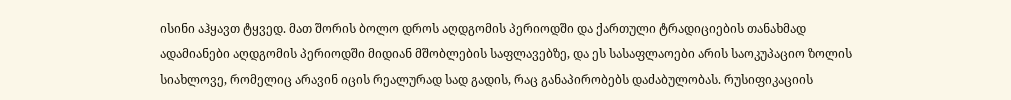ისინი აჰყავთ ტყვედ. მათ შორის ბოლო დროს აღდგომის პერიოდში და ქართული ტრადიციების თანახმად ადამიანები აღდგომის პერიოდში მიდიან მშობლების საფლავებზე, და ეს სასაფლაოები არის საოკუპაციო ზოლის სიახლოვე, რომელიც არავინ იცის რეალურად სად გადის, რაც განაპირობებს დაძაბულობას. რუსიფიკაციის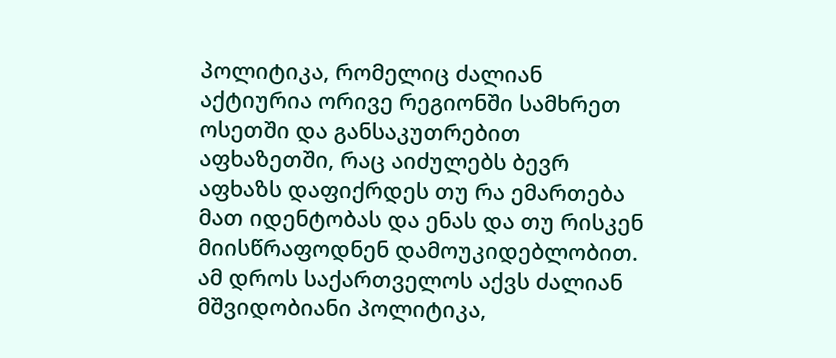პოლიტიკა, რომელიც ძალიან აქტიურია ორივე რეგიონში სამხრეთ ოსეთში და განსაკუთრებით აფხაზეთში, რაც აიძულებს ბევრ აფხაზს დაფიქრდეს თუ რა ემართება მათ იდენტობას და ენას და თუ რისკენ მიისწრაფოდნენ დამოუკიდებლობით. ამ დროს საქართველოს აქვს ძალიან მშვიდობიანი პოლიტიკა,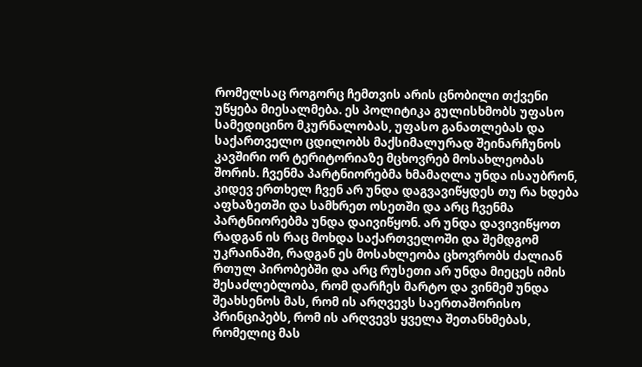რომელსაც როგორც ჩემთვის არის ცნობილი თქვენი უწყება მიესალმება. ეს პოლიტიკა გულისხმობს უფასო სამედიცინო მკურნალობას, უფასო განათლებას და საქართველო ცდილობს მაქსიმალურად შეინარჩუნოს კავშირი ორ ტერიტორიაზე მცხოვრებ მოსახლეობას შორის. ჩვენმა პარტნიორებმა ხმამაღლა უნდა ისაუბრონ, კიდევ ერთხელ ჩვენ არ უნდა დაგვავიწყდეს თუ რა ხდება აფხაზეთში და სამხრეთ ოსეთში და არც ჩვენმა პარტნიორებმა უნდა დაივიწყონ. არ უნდა დავივიწყოთ რადგან ის რაც მოხდა საქართველოში და შემდგომ უკრაინაში, რადგან ეს მოსახლეობა ცხოვრობს ძალიან რთულ პირობებში და არც რუსეთი არ უნდა მიეცეს იმის შესაძლებლობა, რომ დარჩეს მარტო და ვინმემ უნდა შეახსენოს მას, რომ ის არღვევს საერთაშორისო პრინციპებს, რომ ის არღვევს ყველა შეთანხმებას, რომელიც მას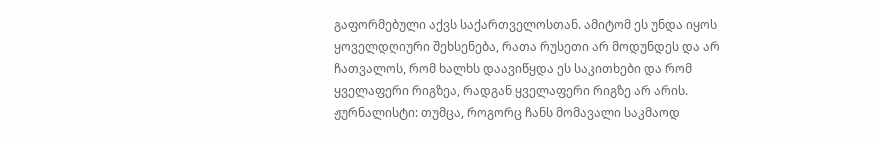გაფორმებული აქვს საქართველოსთან. ამიტომ ეს უნდა იყოს ყოველდღიური შეხსენება, რათა რუსეთი არ მოდუნდეს და არ ჩათვალოს, რომ ხალხს დაავიწყდა ეს საკითხები და რომ ყველაფერი რიგზეა, რადგან ყველაფერი რიგზე არ არის.
ჟურნალისტი: თუმცა, როგორც ჩანს მომავალი საკმაოდ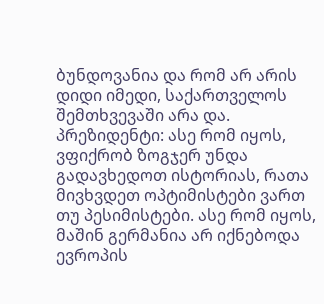ბუნდოვანია და რომ არ არის დიდი იმედი, საქართველოს შემთხვევაში არა და.
პრეზიდენტი: ასე რომ იყოს, ვფიქრობ ზოგჯერ უნდა გადავხედოთ ისტორიას, რათა მივხვდეთ ოპტიმისტები ვართ თუ პესიმისტები. ასე რომ იყოს, მაშინ გერმანია არ იქნებოდა ევროპის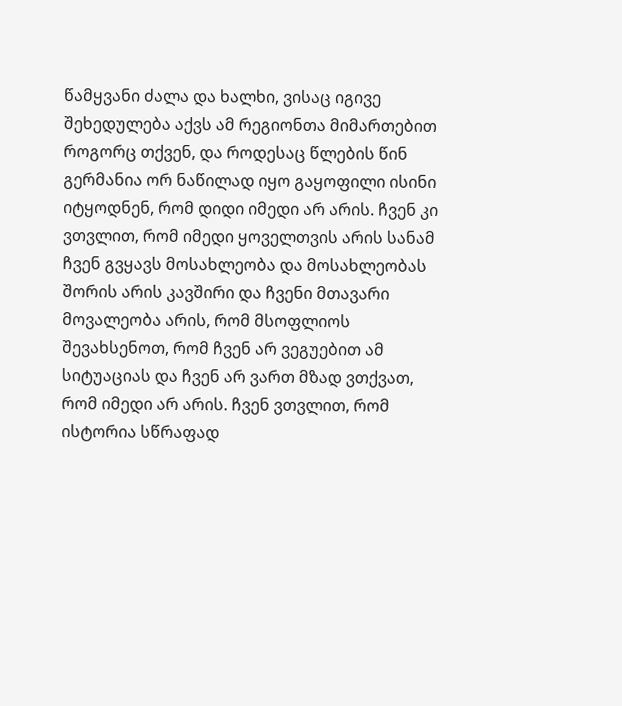წამყვანი ძალა და ხალხი, ვისაც იგივე შეხედულება აქვს ამ რეგიონთა მიმართებით როგორც თქვენ, და როდესაც წლების წინ გერმანია ორ ნაწილად იყო გაყოფილი ისინი იტყოდნენ, რომ დიდი იმედი არ არის. ჩვენ კი ვთვლით, რომ იმედი ყოველთვის არის სანამ ჩვენ გვყავს მოსახლეობა და მოსახლეობას შორის არის კავშირი და ჩვენი მთავარი მოვალეობა არის, რომ მსოფლიოს შევახსენოთ, რომ ჩვენ არ ვეგუებით ამ სიტუაციას და ჩვენ არ ვართ მზად ვთქვათ, რომ იმედი არ არის. ჩვენ ვთვლით, რომ ისტორია სწრაფად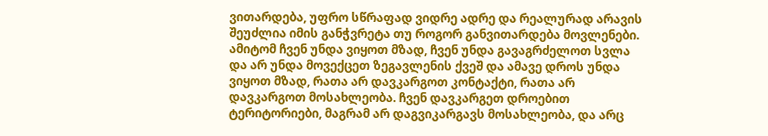ვითარდება, უფრო სწრაფად ვიდრე ადრე და რეალურად არავის შეუძლია იმის განჭვრეტა თუ როგორ განვითარდება მოვლენები. ამიტომ ჩვენ უნდა ვიყოთ მზად, ჩვენ უნდა გავაგრძელოთ სვლა და არ უნდა მოვექცეთ ზეგავლენის ქვეშ და ამავე დროს უნდა ვიყოთ მზად, რათა არ დავკარგოთ კონტაქტი, რათა არ დავკარგოთ მოსახლეობა. ჩვენ დავკარგეთ დროებით ტერიტორიები, მაგრამ არ დაგვიკარგავს მოსახლეობა, და არც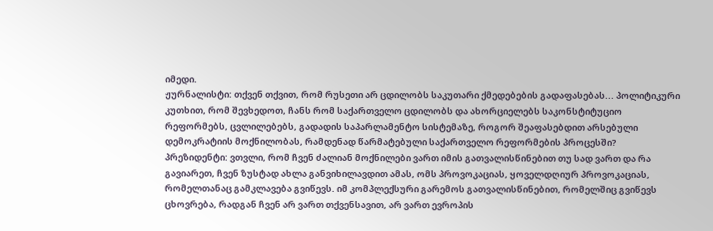იმედი.
ჟურნალისტი: თქვენ თქვით, რომ რუსეთი არ ცდილობს საკუთარი ქმედებების გადაფასებას... პოლიტიკური კუთხით, რომ შევხედოთ, ჩანს რომ საქართველო ცდილობს და ახორციელებს საკონსტიტუციო რეფორმებს, ცვლილებებს, გადადის საპარლამენტო სისტემაზე, როგორ შეაფასებდით არსებული დემოკრატიის მოქნილობას, რამდენად წარმატებული საქართველო რეფორმების პროცესში?
პრეზიდენტი: ვთვლი, რომ ჩვენ ძალიან მოქნილები ვართ იმის გათვალისწინებით თუ სად ვართ და რა გავიარეთ, ჩვენ ზუსტად ახლა განვიხილავდით ამას, ომს პროვოკაციას, ყოველდღიურ პროვოკაციას, რომელთანაც გამკლავება გვიწევს. იმ კომპლექსური გარემოს გათვალისწინებით, რომელშიც გვიწევს ცხოვრება, რადგან ჩვენ არ ვართ თქვენსავით, არ ვართ ევროპის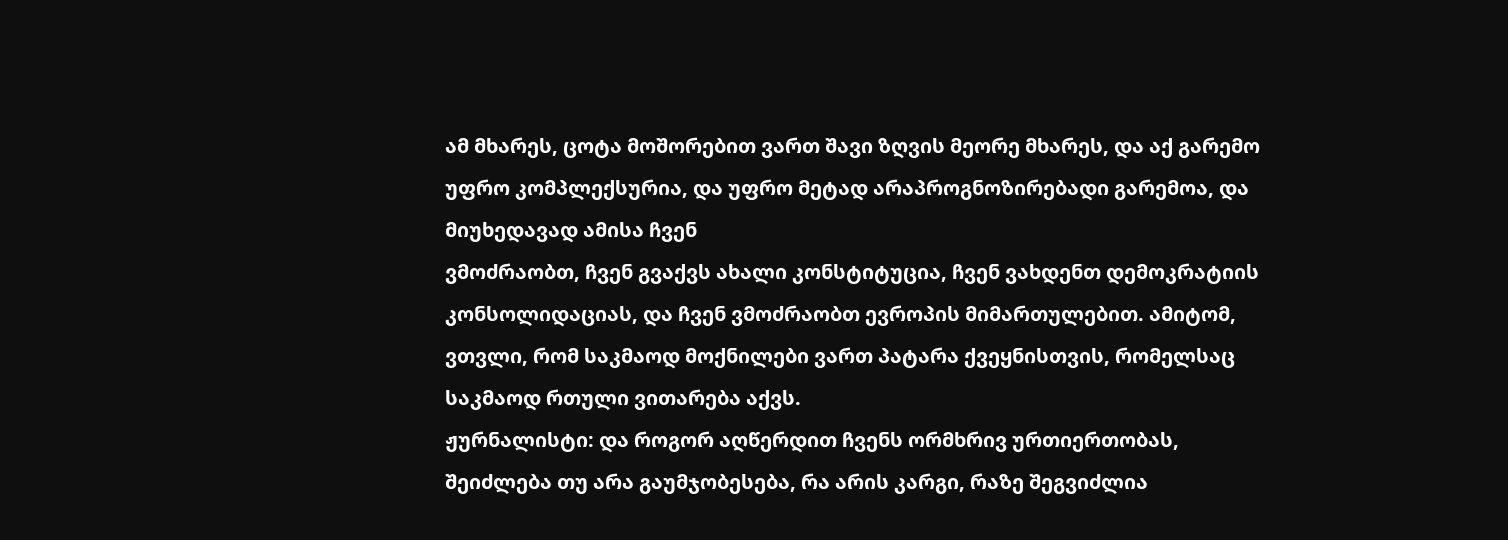ამ მხარეს, ცოტა მოშორებით ვართ შავი ზღვის მეორე მხარეს, და აქ გარემო უფრო კომპლექსურია, და უფრო მეტად არაპროგნოზირებადი გარემოა, და მიუხედავად ამისა ჩვენ
ვმოძრაობთ, ჩვენ გვაქვს ახალი კონსტიტუცია, ჩვენ ვახდენთ დემოკრატიის კონსოლიდაციას, და ჩვენ ვმოძრაობთ ევროპის მიმართულებით. ამიტომ, ვთვლი, რომ საკმაოდ მოქნილები ვართ პატარა ქვეყნისთვის, რომელსაც საკმაოდ რთული ვითარება აქვს.
ჟურნალისტი: და როგორ აღწერდით ჩვენს ორმხრივ ურთიერთობას, შეიძლება თუ არა გაუმჯობესება, რა არის კარგი, რაზე შეგვიძლია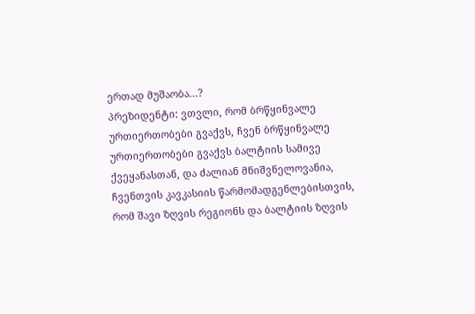ერთად მუშაობა...?
პრეზიდენტი: ვთვლი, რომ ბრწყინვალე ურთიერთობები გვაქვს, ჩვენ ბრწყინვალე ურთიერთობები გვაქვს ბალტიის სამივე ქვეყანასთან, და ძალიან მნიშვნელოვანია, ჩვენთვის კავკასიის წარმომადგენლებისთვის, რომ შავი ზღვის რეგიონს და ბალტიის ზღვის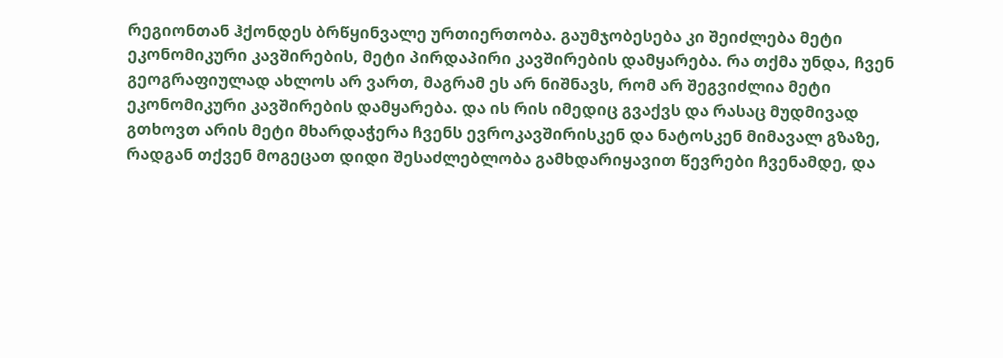რეგიონთან ჰქონდეს ბრწყინვალე ურთიერთობა. გაუმჯობესება კი შეიძლება მეტი ეკონომიკური კავშირების, მეტი პირდაპირი კავშირების დამყარება. რა თქმა უნდა, ჩვენ გეოგრაფიულად ახლოს არ ვართ, მაგრამ ეს არ ნიშნავს, რომ არ შეგვიძლია მეტი ეკონომიკური კავშირების დამყარება. და ის რის იმედიც გვაქვს და რასაც მუდმივად გთხოვთ არის მეტი მხარდაჭერა ჩვენს ევროკავშირისკენ და ნატოსკენ მიმავალ გზაზე, რადგან თქვენ მოგეცათ დიდი შესაძლებლობა გამხდარიყავით წევრები ჩვენამდე, და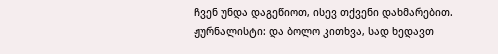ჩვენ უნდა დაგეწიოთ, ისევ თქვენი დახმარებით.
ჟურნალისტი: და ბოლო კითხვა, სად ხედავთ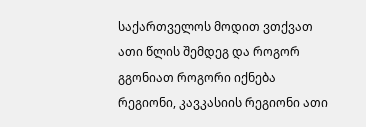საქართველოს მოდით ვთქვათ ათი წლის შემდეგ და როგორ გგონიათ როგორი იქნება რეგიონი, კავკასიის რეგიონი ათი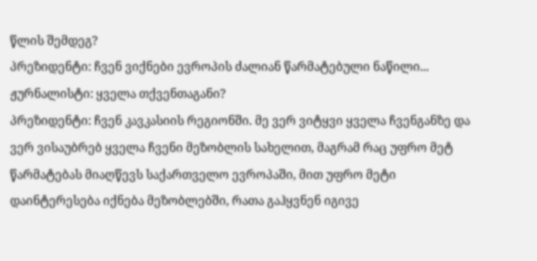წლის შემდეგ?
პრეზიდენტი: ჩვენ ვიქნები ევროპის ძალიან წარმატებული ნაწილი...
ჟურნალისტი: ყველა თქვენთაგანი?
პრეზიდენტი: ჩვენ კავკასიის რეგიონში. მე ვერ ვიტყვი ყველა ჩვენგანზე და ვერ ვისაუბრებ ყველა ჩვენი მეზობლის სახელით, მაგრამ რაც უფრო მეტ წარმატებას მიაღწევს საქართველო ევროპაში, მით უფრო მეტი დაინტერესება იქნება მეზობლებში, რათა გაჰყვნენ იგივე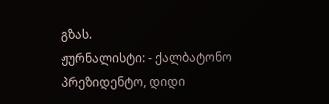გზას.
ჟურნალისტი: - ქალბატონო პრეზიდენტო, დიდი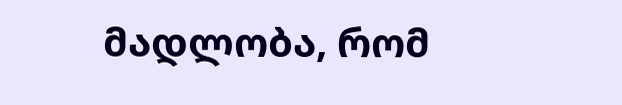მადლობა, რომ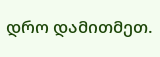დრო დამითმეთ.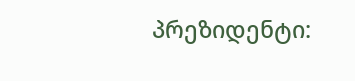პრეზიდენტი: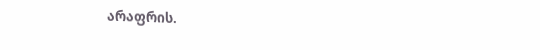არაფრის.